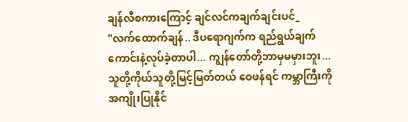ချန်လီစကားကြောင့် ချင်လင်ကချက်ချင်းပင်_
"လက်ထောက်ချန်.. ဒီပရောဂျက်က ရည်ရွယ်ချက်ကောင်းနဲ့လုပ်ခဲ့တာပါ... ကျွန်တော်တို့ဘာမှမမှားဘူး... သူတို့ကိုယ်သူတို့မြင့်မြတ်တယ် ဝေဖန်ရင် ကမ္ဘာကြီးကိုအကျိုးပြုနိုင်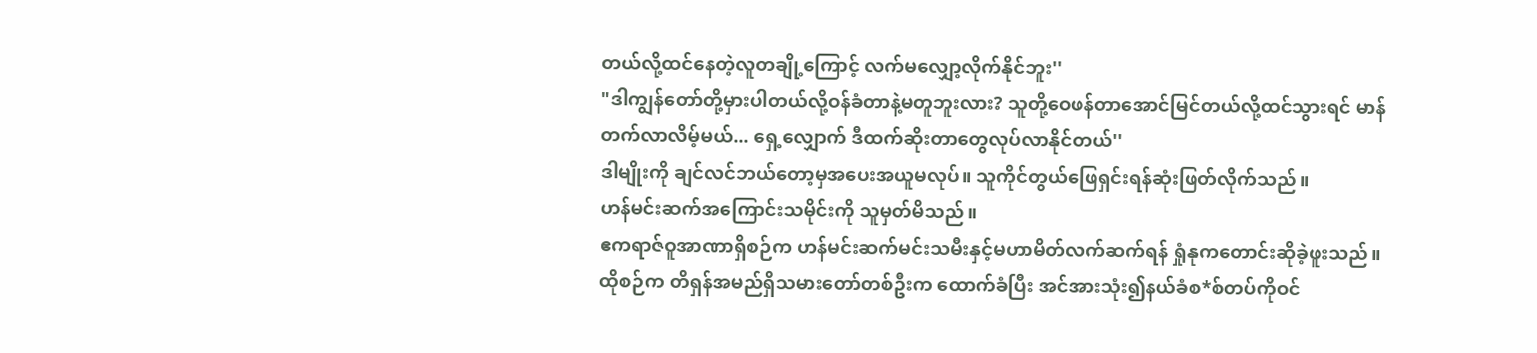တယ်လို့ထင်နေတဲ့လူတချို့ကြောင့် လက်မလျှော့လိုက်နိုင်ဘူး''
"ဒါကျွန်တော်တို့မှားပါတယ်လို့ဝန်ခံတာနဲ့မတူဘူးလား? သူတို့ဝေဖန်တာအောင်မြင်တယ်လို့ထင်သွားရင် မာန်တက်လာလိမ့်မယ်... ရှေ့လျှောက် ဒီထက်ဆိုးတာတွေလုပ်လာနိုင်တယ်''
ဒါမျိုးကို ချင်လင်ဘယ်တော့မှအပေးအယူမလုပ်။ သူကိုင်တွယ်ဖြေရှင်းရန်ဆုံးဖြတ်လိုက်သည်။
ဟန်မင်းဆက်အကြောင်းသမိုင်းကို သူမှတ်မိသည်။
ဧကရာဇ်ဝူအာဏာရှိစဉ်က ဟန်မင်းဆက်မင်းသမီးနှင့်မဟာမိတ်လက်ဆက်ရန် ရှုံနုကတောင်းဆိုခဲ့ဖူးသည်။
ထိုစဉ်က တိရှန်အမည်ရှိသမားတော်တစ်ဦးက ထောက်ခံပြီး အင်အားသုံး၍နယ်ခံစ*စ်တပ်ကိုဝင်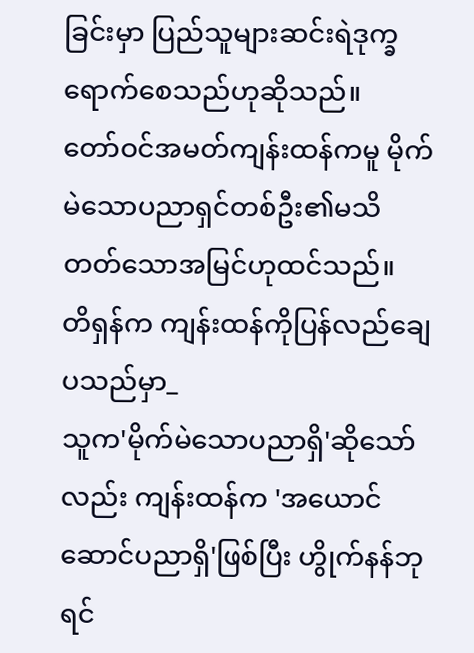ခြင်းမှာ ပြည်သူများဆင်းရဲဒုက္ခရောက်စေသည်ဟုဆိုသည်။
တော်ဝင်အမတ်ကျန်းထန်ကမူ မိုက်မဲသောပညာရှင်တစ်ဦး၏မသိတတ်သောအမြင်ဟုထင်သည်။
တိရှန်က ကျန်းထန်ကိုပြန်လည်ချေပသည်မှာ_
သူက'မိုက်မဲသောပညာရှိ'ဆိုသော်လည်း ကျန်းထန်က 'အယောင်ဆောင်ပညာရှိ'ဖြစ်ပြီး ဟွိုက်နန်ဘုရင်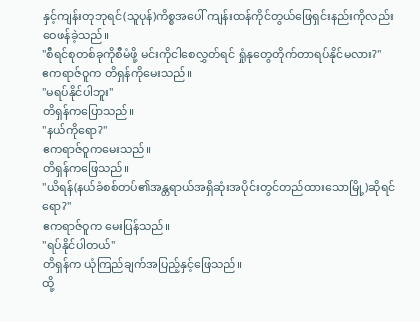နှင့်ကျန်းတုဘုရင်(သူပုန်)ကိစ္စအပေါ် ကျန်းထန်ကိုင်တွယ်ဖြေရှင်းနည်းကိုလည်းဝေဖန်ခဲ့သည်။
"စီရင်စုတစ်ခုကိုစီမံဖို့ မင်းကိုငါစေလွှတ်ရင် ရှုံနုတွေတိုက်တာရပ်နိုင်မလား?''
ဧကရာဇ်ဝူက တိရှန်ကိုမေးသည်။
"မရပ်နိုင်ပါဘူး''
တိရှန်ကပြောသည်။
"နယ်ကိုရော?''
ဧကရာဇ်ဝူကမေးသည်။
တိရှန်ကဖြေသည်။
"ယိရန်(နယ်ခံစစ်တပ်၏အန္တရာယ်အရှိဆုံးအပိုင်းတွင်တည်ထားသောမြို့)ဆိုရင်ရော?''
ဧကရာဇ်ဝူက မေးပြန်သည်။
"ရပ်နိုင်ပါတယ်''
တိရှန်က ယုံကြည်ချက်အပြည့်နှင့်ဖြေသည်။
ထို့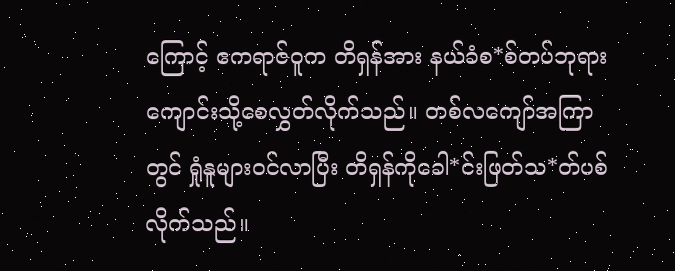ကြောင့် ဧကရာဇ်ဝူက တိရှန်အား နယ်ခံစ*စ်တပ်ဘုရားကျောင်းသို့စေလွှတ်လိုက်သည်။ တစ်လကျော်အကြာတွင် ရှုံနူများဝင်လာပြီး တိရှန်ကိုခေါ*င်းဖြတ်သ*တ်ပစ်လိုက်သည်။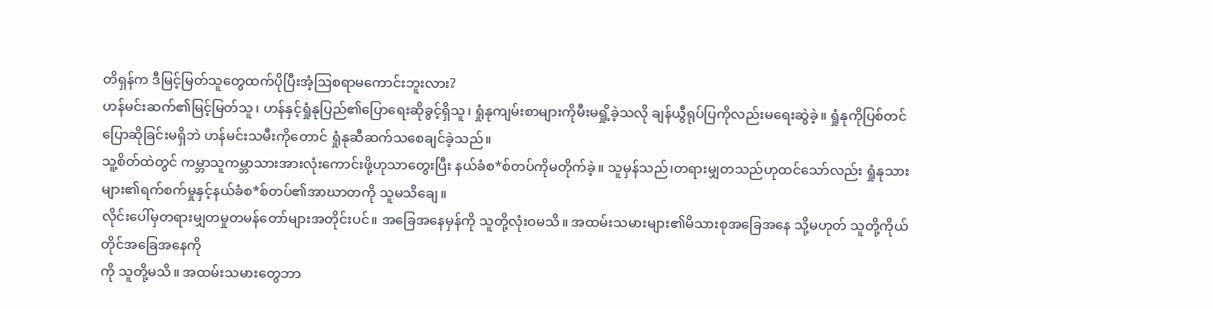တိရှန်က ဒီမြင့်မြတ်သူတွေထက်ပိုပြီးအံ့ဩစရာမကောင်းဘူးလား?
ဟန်မင်းဆက်၏မြင့်မြတ်သူ၊ ဟန်နှင့်ရှုံနုပြည်၏ပြောရေးဆိုခွင့်ရှိသူ၊ ရှုံနုကျမ်းစာများကိုမီးမရှို့ခဲ့သလို ချန်ယွီရုပ်ပြကိုလည်းမရေးဆွဲခဲ့။ ရှုံနုကိုပြစ်တင်ပြောဆိုခြင်းမရှိဘဲ ဟန်မင်းသမီးကိုတောင် ရှုံနုဆီဆက်သစေချင်ခဲ့သည်။
သူ့စိတ်ထဲတွင် ကမ္ဘာသူကမ္ဘာသားအားလုံးကောင်းဖို့ဟုသာတွေးပြီး နယ်ခံစ*စ်တပ်ကိုမတိုက်ခဲ့။ သူမှန်သည်၊တရားမျှတသည်ဟုထင်သော်လည်း ရှုံနုသားများ၏ရက်စက်မှုနှင့်နယ်ခံစ*စ်တပ်၏အာဃာတကို သူမသိချေ။
လိုင်းပေါ်မှတရားမျှတမှုတမန်တော်များအတိုင်းပင်။ အခြေအနေမှန်ကို သူတို့လုံးဝမသိ။ အထမ်းသမားများ၏မိသားစုအခြေအနေ သို့မဟုတ် သူတို့ကိုယ်တိုင်အခြေအနေကို
ကို သူတို့မသိ။ အထမ်းသမားတွေဘာ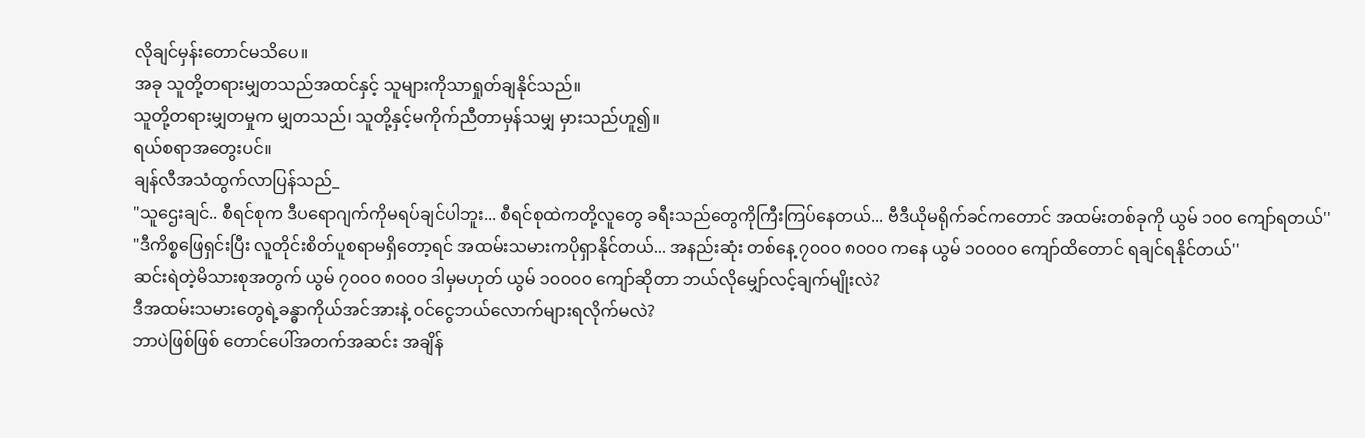လိုချင်မှန်းတောင်မသိပေ။
အခု သူတို့တရားမျှတသည်အထင်နှင့် သူများကိုသာရှုတ်ချနိုင်သည်။
သူတို့တရားမျှတမှုက မျှတသည်၊ သူတို့နှင့်မကိုက်ညီတာမှန်သမျှ မှားသည်ဟူ၍။
ရယ်စရာအတွေးပင်။
ချန်လီအသံထွက်လာပြန်သည်_
"သူဌေးချင်.. စီရင်စုက ဒီပရောဂျက်ကိုမရပ်ချင်ပါဘူး... စီရင်စုထဲကတို့လူတွေ ခရီးသည်တွေကိုကြီးကြပ်နေတယ်... ဗီဒီယိုမရိုက်ခင်ကတောင် အထမ်းတစ်ခုကို ယွမ် ၁၀၀ ကျော်ရတယ်''
"ဒီကိစ္စဖြေရှင်းပြီး လူတိုင်းစိတ်ပူစရာမရှိတော့ရင် အထမ်းသမားကပိုရှာနိုင်တယ်... အနည်းဆုံး တစ်နေ့ ၇၀၀၀ ၈၀၀၀ ကနေ ယွမ် ၁၀၀၀၀ ကျော်ထိတောင် ရချင်ရနိုင်တယ်''
ဆင်းရဲတဲ့မိသားစုအတွက် ယွမ် ၇၀၀၀ ၈၀၀၀ ဒါမှမဟုတ် ယွမ် ၁၀၀၀၀ ကျော်ဆိုတာ ဘယ်လိုမျှော်လင့်ချက်မျိုးလဲ?
ဒီအထမ်းသမားတွေရဲ့ခန္ဓာကိုယ်အင်အားနဲ့ ဝင်ငွေဘယ်လောက်များရလိုက်မလဲ?
ဘာပဲဖြစ်ဖြစ် တောင်ပေါ်အတက်အဆင်း အချိန်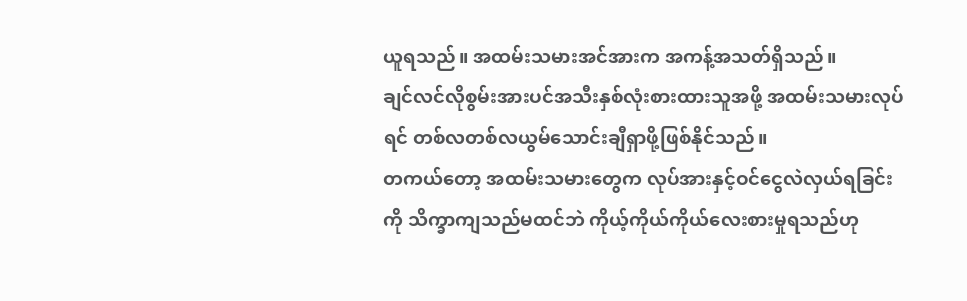ယူရသည်။ အထမ်းသမားအင်အားက အကန့်အသတ်ရှိသည်။
ချင်လင်လိုစွမ်းအားပင်အသီးနှစ်လုံးစားထားသူအဖို့ အထမ်းသမားလုပ်ရင် တစ်လတစ်လယွမ်သောင်းချီရှာဖို့ဖြစ်နိုင်သည်။
တကယ်တော့ အထမ်းသမားတွေက လုပ်အားနှင့်ဝင်ငွေလဲလှယ်ရခြင်းကို သိက္ခာကျသည်မထင်ဘဲ ကိုယ့်ကိုယ်ကိုယ်လေးစားမှုရသည်ဟု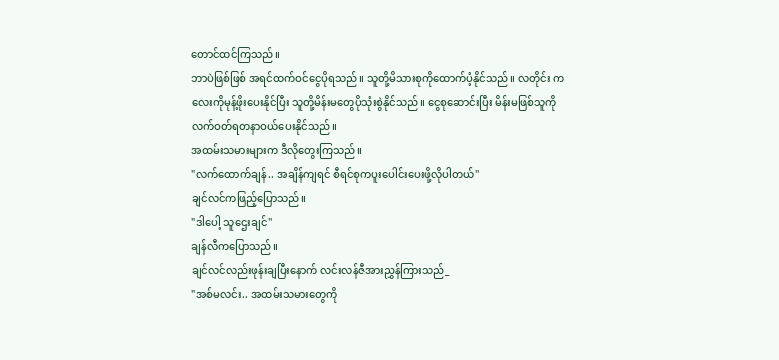တောင်ထင်ကြသည်။
ဘာပဲဖြစ်ဖြစ် အရင်ထက်ဝင်ငွေပိုရသည်။ သူတို့မိသားစုကိုထောက်ပံ့နိုင်သည်။ လတိုင်း ကလေးကိုမုန့်ဖိုးပေးနိုင်ပြီး သူတို့မိန်းမတွေပိုသုံးစွဲနိုင်သည်။ ငွေစုဆောင်းပြီး မိန်းမဖြစ်သူကိုလက်ဝတ်ရတနာဝယ်ပေးနိုင်သည်။
အထမ်းသမားများက ဒီလိုတွေးကြသည်။
"လက်ထောက်ချန်.. အချိန်ကျရင် စီရင်စုကပူးပေါင်းပေးဖို့လိုပါတယ်''
ချင်လင်ကဖြည့်ပြောသည်။
"ဒါပေါ့ သူဌေးချင်''
ချန်လီကပြောသည်။
ချင်လင်လည်းဖုန်းချပြီးနောက် လင်းလန်ဇီအားညွှန်ကြားသည်_
"အစ်မလင်း.. အထမ်းသမားတွေကို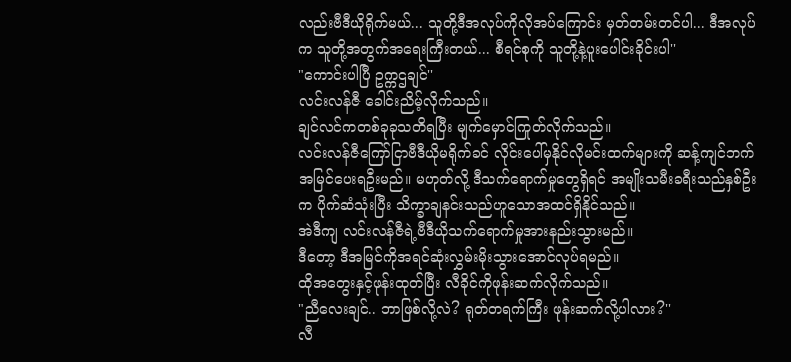လည်းဗီဒီယိုရိုက်မယ်... သူတို့ဒီအလုပ်ကိုလိုအပ်ကြောင်း မှတ်တမ်းတင်ပါ... ဒီအလုပ်က သူတို့အတွက်အရေးကြီးတယ်... စီရင်စုကို သူတို့နဲ့ပူးပေါင်းခိုင်းပါ''
"ကောင်းပါပြီ ဥက္ကဌချင်''
လင်းလန်ဇီ ခေါင်းညိမ့်လိုက်သည်။
ချင်လင်ကတစ်ခုခုသတိရပြီး မျက်မှောင်ကြုတ်လိုက်သည်။
လင်းလန်ဇီကြော်ငြာဗီဒီယိုမရိုက်ခင် လိုင်းပေါ်မှနိုင်လိုမင်းထက်များကို ဆန့်ကျင်ဘက်အမြင်ပေးရဦးမည်။ မဟုတ်လို့ ဒီသက်ရောက်မှုတွေရှိရင် အမျိုးသမီးခရီးသည်နှစ်ဦးက ပိုက်ဆံသုံးပြီး သိက္ခာချနင်းသည်ဟူသောအထင်ရှိနိုင်သည်။
အဲဒီကျ လင်းလန်ဇီရဲ့ဗီဒီယိုသက်ရောက်မှုအားနည်းသွားမည်။
ဒီတော့ ဒီအမြင်ကိုအရင်ဆုံးလွှမ်းမိုးသွားအောင်လုပ်ရမည်။
ထိုအတွေးနှင့်ဖုန်းထုတ်ပြီး လီခိုင်ကိုဖုန်းဆက်လိုက်သည်။
"ညီလေးချင်.. ဘာဖြစ်လို့လဲ? ရုတ်တရက်ကြီး ဖုန်းဆက်လို့ပါလား?''
လီ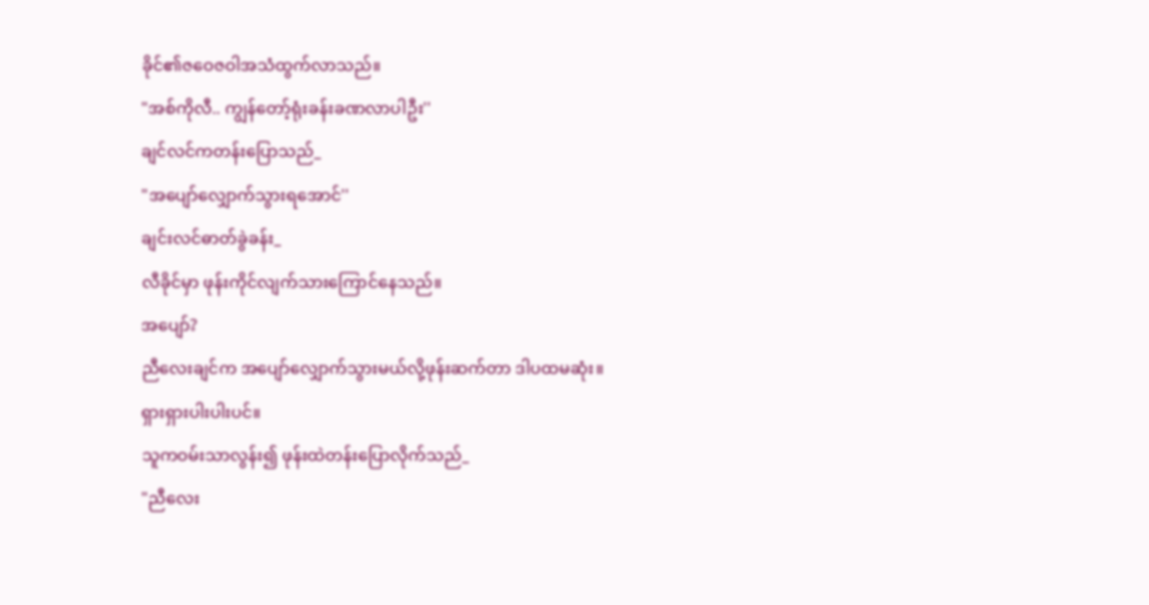ခိုင်၏ဇဝေဇဝါအသံထွက်လာသည်။
"အစ်ကိုလီ.. ကျွန်တော့်ရုံးခန်းခဏလာပါဦး''
ချင်လင်ကတန်းပြောသည်_
"အပျော်လျှောက်သွားရအောင်''
ချင်းလင်ဓာတ်ခွဲခန်း_
လီခိုင်မှာ ဖုန်းကိုင်လျက်သားကြောင်နေသည်။
အပျော်?
ညီလေးချင်က အပျော်လျှောက်သွားမယ်လို့ဖုန်းဆက်တာ ဒါပထမဆုံး။
ရှားရှားပါးပါးပင်။
သူကဝမ်းသာလွန်း၍ ဖုန်းထဲတန်းပြောလိုက်သည်_
"ညီလေး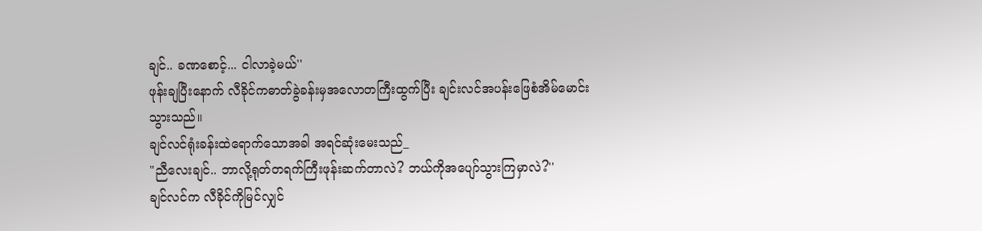ချင်.. ခဏစောင့်... ငါလာခဲ့မယ်''
ဖုန်းချပြီးနောက် လီခိုင်ကဓာတ်ခွဲခန်းမှအလောတကြီးထွက်ပြီး ချင်းလင်အပန်းဖြေစံအိမ်မောင်းသွားသည်။
ချင်လင်ရုံးခန်းထဲရောက်သောအခါ အရင်ဆုံးမေးသည်_
"ညီလေးချင်.. ဘာလို့ရုတ်တရက်ကြီးဖုန်းဆက်တာလဲ? ဘယ်ကိုအပျော်သွားကြမှာလဲ?''
ချင်လင်က လီခိုင်ကိုမြင်လျှင်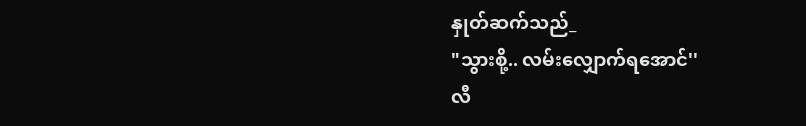နှုတ်ဆက်သည်_
"သွားစို့.. လမ်းလျှောက်ရအောင်''
လီ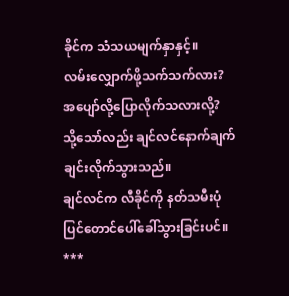ခိုင်က သံသယမျက်နှာနှင့်။
လမ်းလျှောက်ဖို့သက်သက်လား?
အပျော်လို့ပြောလိုက်သလားလို့?
သို့သော်လည်း ချင်လင်နောက်ချက်ချင်းလိုက်သွားသည်။
ချင်လင်က လီခိုင်ကို နတ်သမီးပုံပြင်တောင်ပေါ်ခေါ်သွားခြင်းပင်။
***